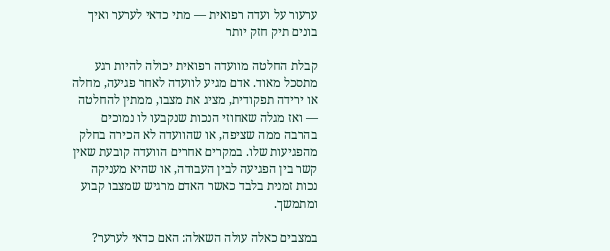ערעור על ועדה רפואית — מתי כדאי לערער ואיך בונים תיק חזק יותר

קבלת החלטה מוועדה רפואית יכולה להיות רגע מתסכל מאוד. אדם מגיע לוועדה לאחר פגיעה, מחלה או ירידה תפקודית, מציג את מצבו, ממתין להחלטה — ואז מגלה שאחוזי הנכות שנקבעו לו נמוכים בהרבה ממה שציפה, או שהוועדה לא הכירה בחלק מהפגיעות שלו. במקרים אחרים הוועדה קובעת שאין קשר בין הפגיעה לבין העבודה, או שהיא מעניקה נכות זמנית בלבד כאשר האדם מרגיש שמצבו קבוע ומתמשך.

במצבים כאלה עולה השאלה: האם כדאי לערער?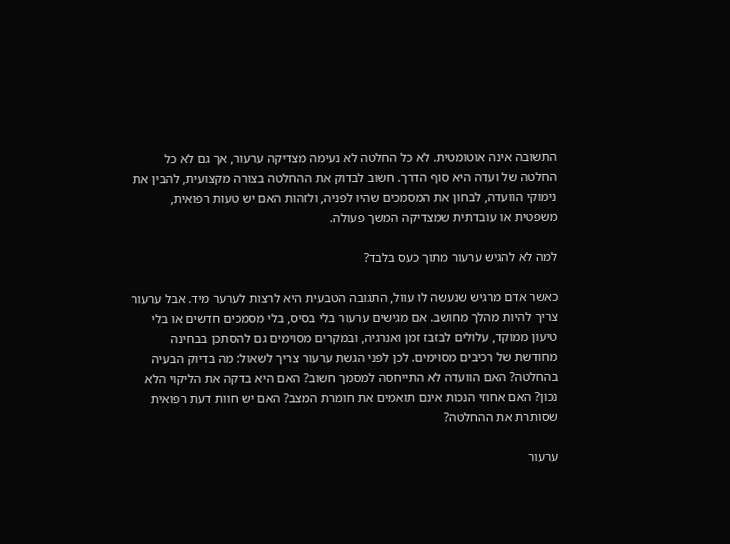התשובה אינה אוטומטית. לא כל החלטה לא נעימה מצדיקה ערעור, אך גם לא כל החלטה של ועדה היא סוף הדרך. חשוב לבדוק את ההחלטה בצורה מקצועית, להבין את נימוקי הוועדה, לבחון את המסמכים שהיו לפניה, ולזהות האם יש טעות רפואית, משפטית או עובדתית שמצדיקה המשך פעולה.

למה לא להגיש ערעור מתוך כעס בלבד?

כאשר אדם מרגיש שנעשה לו עוול, התגובה הטבעית היא לרצות לערער מיד. אבל ערעור צריך להיות מהלך מחושב. אם מגישים ערעור בלי בסיס, בלי מסמכים חדשים או בלי טיעון ממוקד, עלולים לבזבז זמן ואנרגיה, ובמקרים מסוימים גם להסתכן בבחינה מחודשת של רכיבים מסוימים. לכן לפני הגשת ערעור צריך לשאול: מה בדיוק הבעיה בהחלטה? האם הוועדה לא התייחסה למסמך חשוב? האם היא בדקה את הליקוי הלא נכון? האם אחוזי הנכות אינם תואמים את חומרת המצב? האם יש חוות דעת רפואית שסותרת את ההחלטה?

ערעור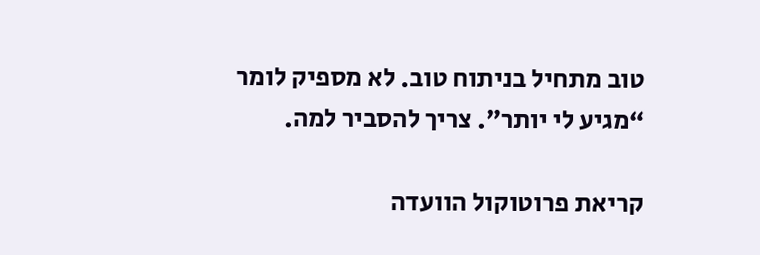טוב מתחיל בניתוח טוב. לא מספיק לומר “מגיע לי יותר”. צריך להסביר למה.

קריאת פרוטוקול הוועדה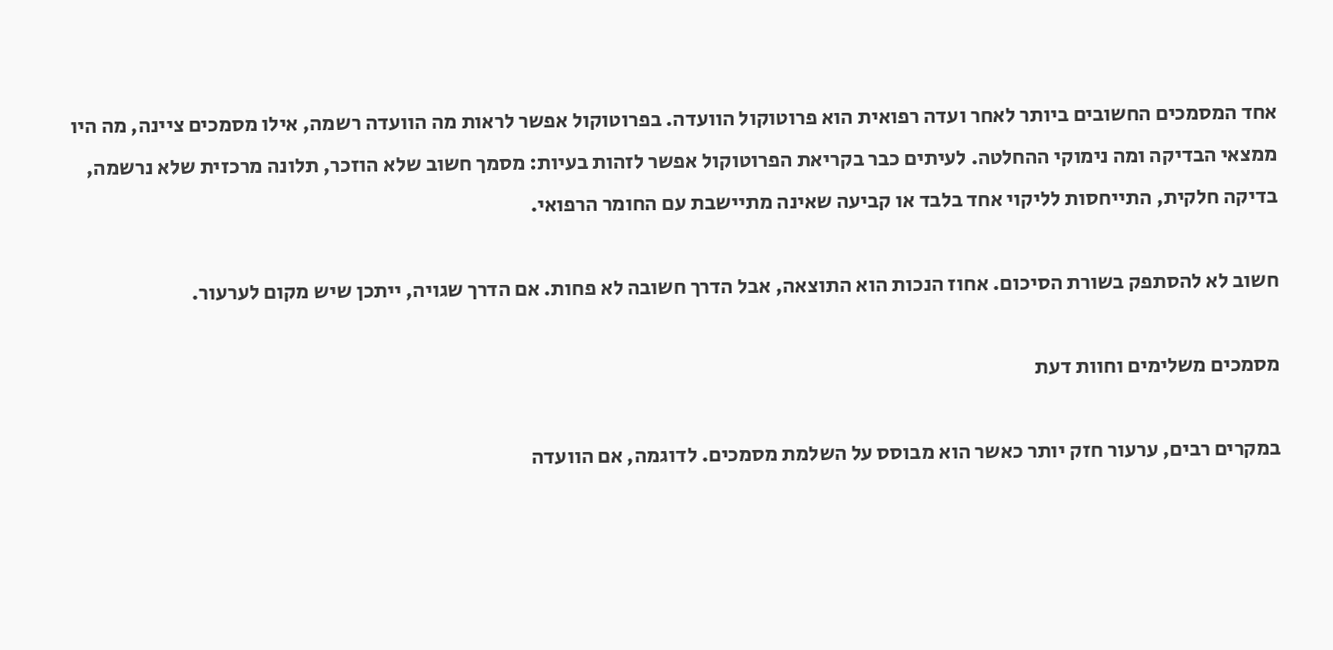אחד המסמכים החשובים ביותר לאחר ועדה רפואית הוא פרוטוקול הוועדה. בפרוטוקול אפשר לראות מה הוועדה רשמה, אילו מסמכים ציינה, מה היו ממצאי הבדיקה ומה נימוקי ההחלטה. לעיתים כבר בקריאת הפרוטוקול אפשר לזהות בעיות: מסמך חשוב שלא הוזכר, תלונה מרכזית שלא נרשמה, בדיקה חלקית, התייחסות לליקוי אחד בלבד או קביעה שאינה מתיישבת עם החומר הרפואי.

חשוב לא להסתפק בשורת הסיכום. אחוז הנכות הוא התוצאה, אבל הדרך חשובה לא פחות. אם הדרך שגויה, ייתכן שיש מקום לערעור.

מסמכים משלימים וחוות דעת

במקרים רבים, ערעור חזק יותר כאשר הוא מבוסס על השלמת מסמכים. לדוגמה, אם הוועדה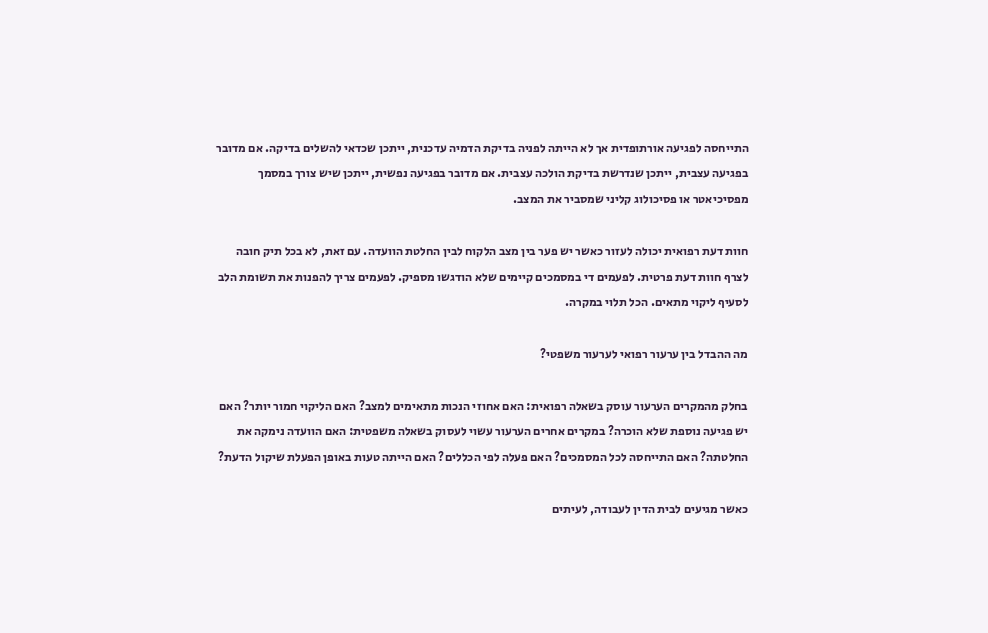התייחסה לפגיעה אורתופדית אך לא הייתה לפניה בדיקת הדמיה עדכנית, ייתכן שכדאי להשלים בדיקה. אם מדובר בפגיעה עצבית, ייתכן שנדרשת בדיקת הולכה עצבית. אם מדובר בפגיעה נפשית, ייתכן שיש צורך במסמך מפסיכיאטר או פסיכולוג קליני שמסביר את המצב.

חוות דעת רפואית יכולה לעזור כאשר יש פער בין מצב הלקוח לבין החלטת הוועדה. עם זאת, לא בכל תיק חובה לצרף חוות דעת פרטית. לפעמים די במסמכים קיימים שלא הודגשו מספיק. לפעמים צריך להפנות את תשומת הלב לסעיף ליקוי מתאים. הכל תלוי במקרה.

מה ההבדל בין ערעור רפואי לערעור משפטי?

בחלק מהמקרים הערעור עוסק בשאלה רפואית: האם אחוזי הנכות מתאימים למצב? האם הליקוי חמור יותר? האם יש פגיעה נוספת שלא הוכרה? במקרים אחרים הערעור עשוי לעסוק בשאלה משפטית: האם הוועדה נימקה את החלטתה? האם התייחסה לכל המסמכים? האם פעלה לפי הכללים? האם הייתה טעות באופן הפעלת שיקול הדעת?

כאשר מגיעים לבית הדין לעבודה, לעיתים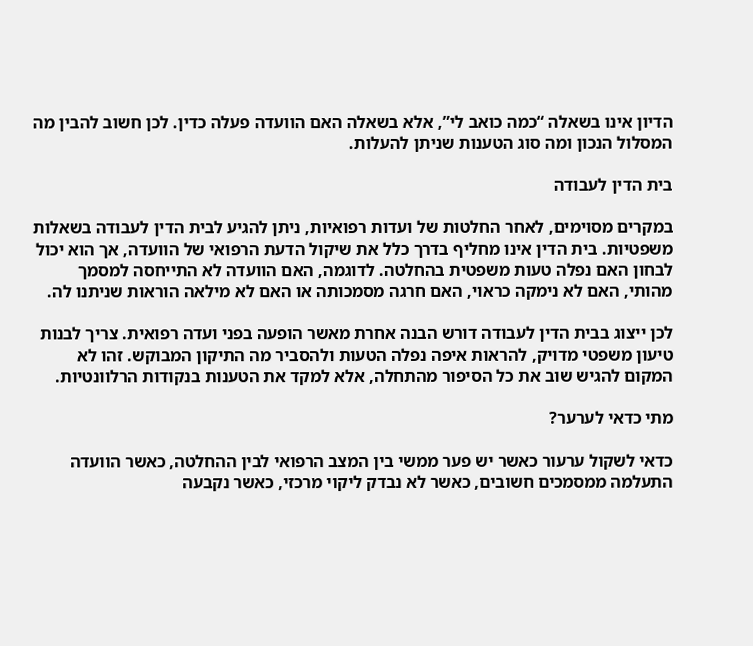הדיון אינו בשאלה “כמה כואב לי”, אלא בשאלה האם הוועדה פעלה כדין. לכן חשוב להבין מה המסלול הנכון ומה סוג הטענות שניתן להעלות.

בית הדין לעבודה

במקרים מסוימים, לאחר החלטות של ועדות רפואיות, ניתן להגיע לבית הדין לעבודה בשאלות משפטיות. בית הדין אינו מחליף בדרך כלל את שיקול הדעת הרפואי של הוועדה, אך הוא יכול לבחון האם נפלה טעות משפטית בהחלטה. לדוגמה, האם הוועדה לא התייחסה למסמך מהותי, האם לא נימקה כראוי, האם חרגה מסמכותה או האם לא מילאה הוראות שניתנו לה.

לכן ייצוג בבית הדין לעבודה דורש הבנה אחרת מאשר הופעה בפני ועדה רפואית. צריך לבנות טיעון משפטי מדויק, להראות איפה נפלה הטעות ולהסביר מה התיקון המבוקש. זהו לא המקום להגיש שוב את כל הסיפור מהתחלה, אלא למקד את הטענות בנקודות הרלוונטיות.

מתי כדאי לערער?

כדאי לשקול ערעור כאשר יש פער ממשי בין המצב הרפואי לבין ההחלטה, כאשר הוועדה התעלמה ממסמכים חשובים, כאשר לא נבדק ליקוי מרכזי, כאשר נקבעה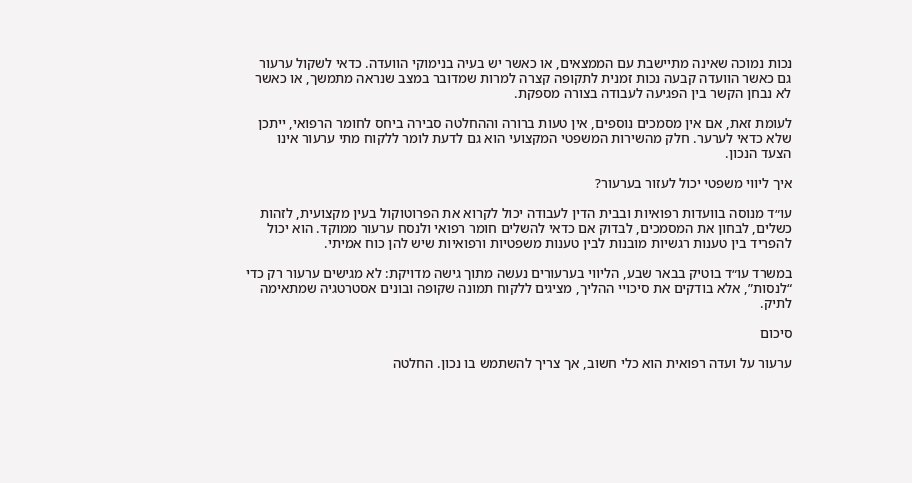נכות נמוכה שאינה מתיישבת עם הממצאים, או כאשר יש בעיה בנימוקי הוועדה. כדאי לשקול ערעור גם כאשר הוועדה קבעה נכות זמנית לתקופה קצרה למרות שמדובר במצב שנראה מתמשך, או כאשר לא נבחן הקשר בין הפגיעה לעבודה בצורה מספקת.

לעומת זאת, אם אין מסמכים נוספים, אין טעות ברורה וההחלטה סבירה ביחס לחומר הרפואי, ייתכן שלא כדאי לערער. חלק מהשירות המשפטי המקצועי הוא גם לדעת לומר ללקוח מתי ערעור אינו הצעד הנכון.

איך ליווי משפטי יכול לעזור בערעור?

עו״ד מנוסה בוועדות רפואיות ובבית הדין לעבודה יכול לקרוא את הפרוטוקול בעין מקצועית, לזהות כשלים, לבחון את המסמכים, לבדוק אם כדאי להשלים חומר רפואי ולנסח ערעור ממוקד. הוא יכול להפריד בין טענות רגשיות מובנות לבין טענות משפטיות ורפואיות שיש להן כוח אמיתי.

במשרד עו״ד בוטיק בבאר שבע, הליווי בערעורים נעשה מתוך גישה מדויקת: לא מגישים ערעור רק כדי “לנסות”, אלא בודקים את סיכויי ההליך, מציגים ללקוח תמונה שקופה ובונים אסטרטגיה שמתאימה לתיק.

סיכום

ערעור על ועדה רפואית הוא כלי חשוב, אך צריך להשתמש בו נכון. החלטה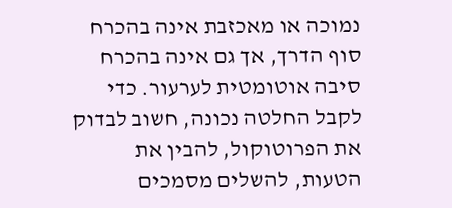נמוכה או מאכזבת אינה בהכרח סוף הדרך, אך גם אינה בהכרח סיבה אוטומטית לערעור. כדי לקבל החלטה נכונה, חשוב לבדוק את הפרוטוקול, להבין את הטעות, להשלים מסמכים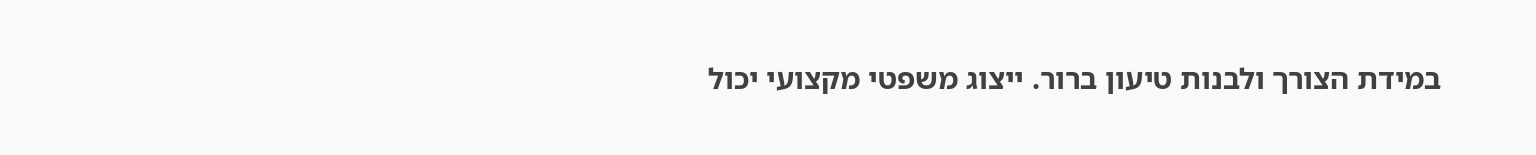במידת הצורך ולבנות טיעון ברור. ייצוג משפטי מקצועי יכול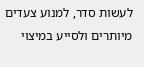לעשות סדר, למנוע צעדים מיותרים ולסייע במיצוי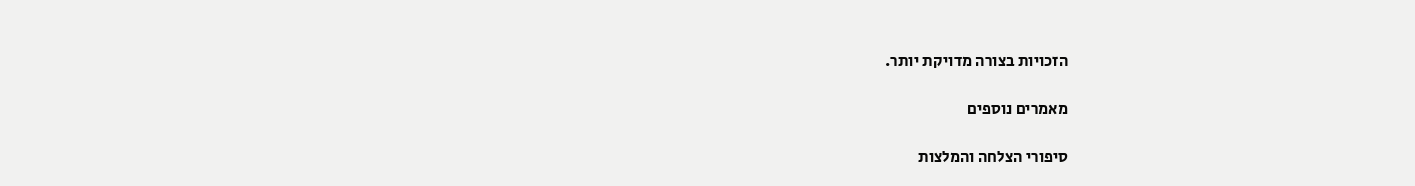הזכויות בצורה מדויקת יותר.

מאמרים נוספים

סיפורי הצלחה והמלצות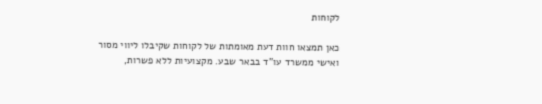לקוחות

כאן תמצאו חוות דעת מאומתות של לקוחות שקיבלו ליווי מסור ואישי ממשרד עו"ד בבאר שבע. מקצועיות ללא פשרות,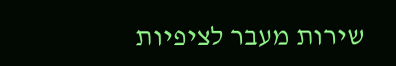שירות מעבר לציפיות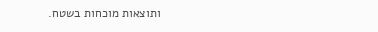ותוצאות מוכחות בשטח.